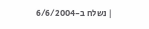| נשלח ב-6/6/2004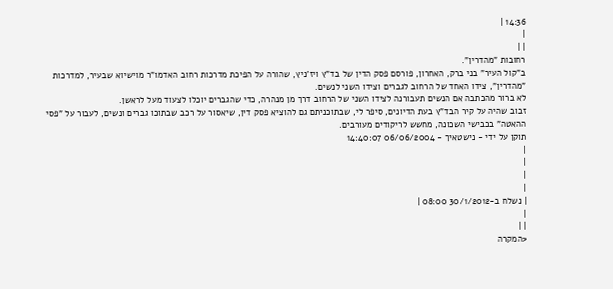14:36 |
|
| |
רחובות "מהדרין".
ב"קול העיר" בני ברק, האחרון, פורסם פסק הדין של בד"ץ ויז'ניץ, שהורה על הפיכת מדרכות רחוב האדמו"ר מוישיוא שבעיר, למדרכות "מהדרין", צידו האחד של הרחוב לגברים וצידו השני לנשים.
לא ברור מהכתבה אם הנשים תעבורנה לצידו השני של הרחוב דרך מן מנהרה, כדי שהגברים יוכלו לצעוד מעל לראשן.
זבוב שהיה על קיר הבד"ץ בעת הדיונים, סיפר לי, שבתוכניתם גם להוציא פסק דין, שיאסור על רכב שבתוכו גברים ונשים, לעבור על "פסי ההאטה" בכבישי השכונה, מחשש לריקודים מעורבים.
תוקן על ידי - נישטאיך - 06/06/2004 14:40:07
|
|
|
|
| נשלח ב-30/1/2012 08:00 |
|
| |
<המקרה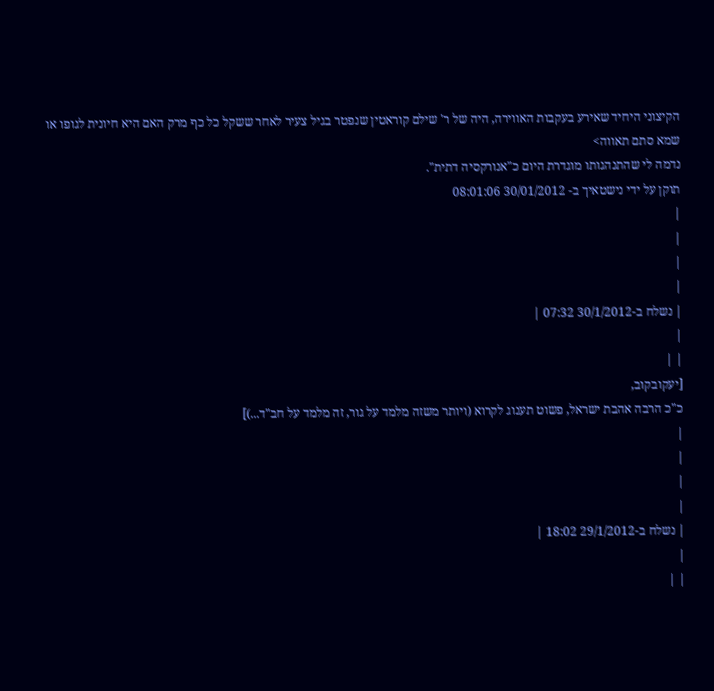הקיצוני היחיד שאירע בעקבות האווירה, היה של ר' שילם קוראטין שנפטר בגיל צעיר לאחר ששקל כל כף מרק האם היא חיונית לגופו או שמא סתם תאווה>
נדמה לי שהתנהגותו מוגדרת היום כ"אנורקסיה דתית".
תוקן על ידי נישטאיך ב- 30/01/2012 08:01:06
|
|
|
|
| נשלח ב-30/1/2012 07:32 |
|
| |
[יעקובקוב,
כ"כ הרבה אהבת ישראל, פשוט תענוג לקרוא (ויותר משזה מלמד על גור, זה מלמד על חב"ד...)]
|
|
|
|
| נשלח ב-29/1/2012 18:02 |
|
| |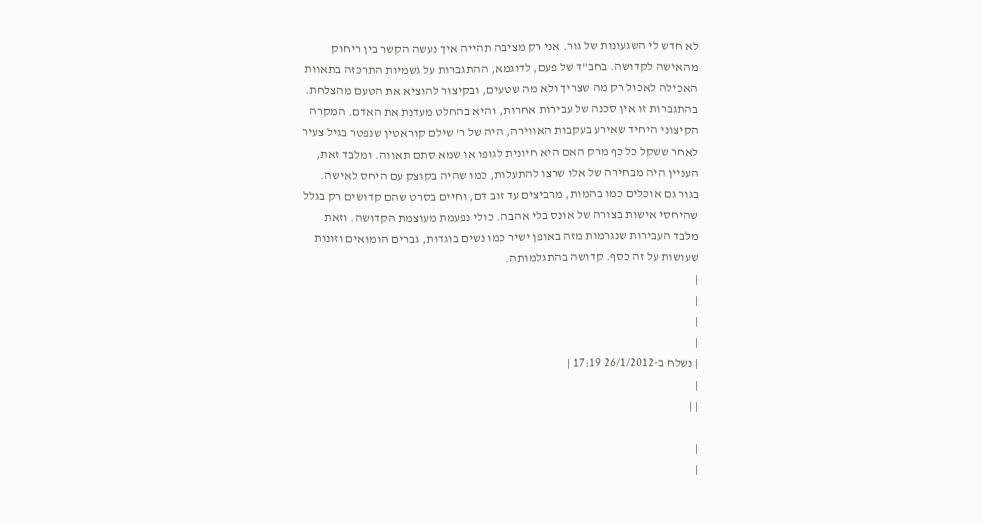לא חדש לי השגעונות של גור. אני רק מציבה תהייה איך נעשה הקשר בין ריחוק מהאישה לקדושה. בחב"ד של פעם, לדוגמא, ההתגברות על גשמיות התרכזה בתאוות האכילה לאכול רק מה שצריך ולא מה שטעים, ובקיצור להוציא את הטעם מהצלחת. בהתגברות זו אין סכנה של עבירות אחרות, והיא בהחלט מעדנת את האדם. המקרה הקיצוני היחיד שאירע בעקבות האווירה, היה של ר' שילם קוראטין שנפטר בגיל צעיר לאחר ששקל כל כף מרק האם היא חיונית לגופו או שמא סתם תאווה. ומלבד זאת, העניין היה מבחירה של אלו שרצו להתעלות, כמו שהיה בקוצק עם היחס לאישה. בגור גם אוכלים כמו בהמות, מרביצים עד זוב דם, וחיים בסרט שהם קדושים רק בגלל שהיחסי אישות בצורה של אונס בלי אהבה. כולי נפעמת מעוצמת הקדושה. וזאת מלבד העבירות שנגרמות מזה באופן ישיר כמו נשים בוגדות, גברים הומואים וזונות שעושות על זה כסף. קדושה בהתגלמותה.
|
|
|
|
| נשלח ב-26/1/2012 17:19 |
|
| |

|
|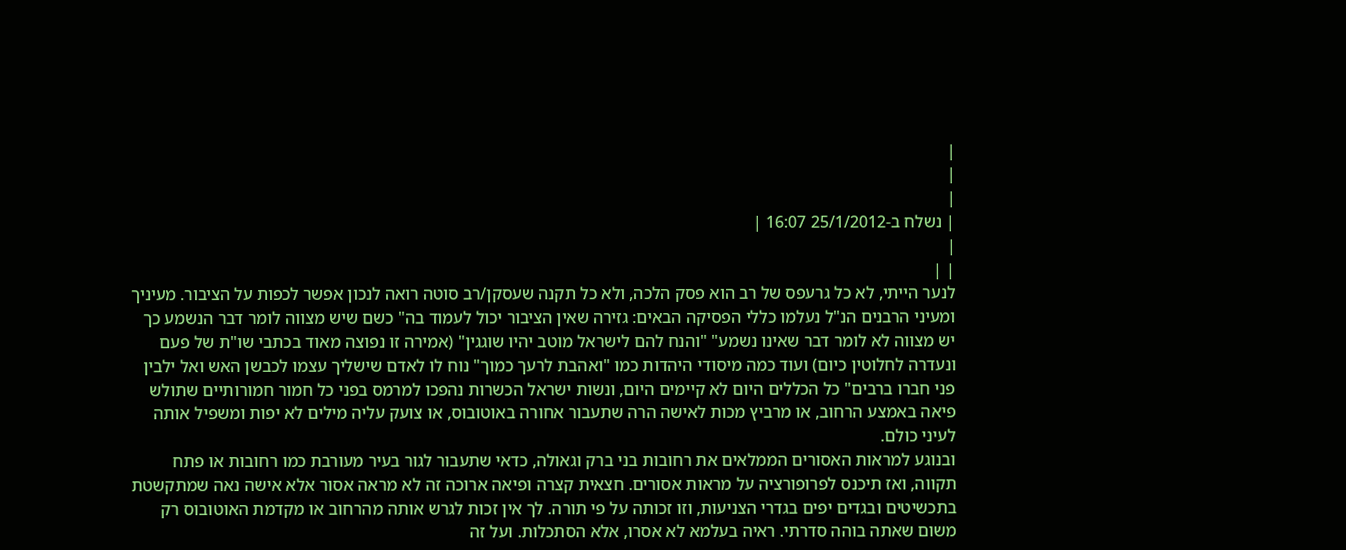|
|
|
| נשלח ב-25/1/2012 16:07 |
|
| |
לנער הייתי, לא כל גרעפס של רב הוא פסק הלכה, ולא כל תקנה שעסקן/רב סוטה רואה לנכון אפשר לכפות על הציבור. מעיניך ומעיני הרבנים הנ"ל נעלמו כללי הפסיקה הבאים: גזירה שאין הציבור יכול לעמוד בה" כשם שיש מצווה לומר דבר הנשמע כך יש מצווה לא לומר דבר שאינו נשמע" "והנח להם לישראל מוטב יהיו שוגגין" (אמירה זו נפוצה מאוד בכתבי שו"ת של פעם ונעדרה לחלוטין כיום) ועוד כמה מיסודי היהדות כמו "ואהבת לרעך כמוך" נוח לו לאדם שישליך עצמו לכבשן האש ואל ילבין פני חברו ברבים" כל הכללים היום לא קיימים היום, ונשות ישראל הכשרות נהפכו למרמס בפני כל חמור חמורותיים שתולש פיאה באמצע הרחוב, או מרביץ מכות לאישה הרה שתעבור אחורה באוטובוס, או צועק עליה מילים לא יפות ומשפיל אותה לעיני כולם.
ובנוגע למראות האסורים הממלאים את רחובות בני ברק וגאולה, כדאי שתעבור לגור בעיר מעורבת כמו רחובות או פתח תקווה, ואז תיכנס לפרופורציה על מראות אסורים. חצאית קצרה ופיאה ארוכה זה לא מראה אסור אלא אישה נאה שמתקשטת בתכשיטים ובגדים יפים בגדרי הצניעות, וזו זכותה על פי תורה. לך אין זכות לגרש אותה מהרחוב או מקדמת האוטובוס רק משום שאתה בוהה סדרתי. ראיה בעלמא לא אסרו, אלא הסתכלות. ועל זה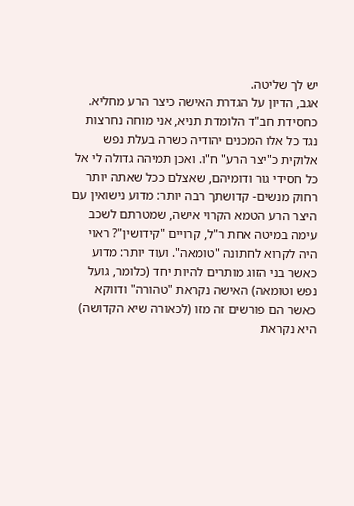יש לך שליטה.
אגב, הדיון על הגדרת האישה כיצר הרע מחליא. כחסידת חב"ד הלומדת תניא, אני מוחה נחרצות נגד כל אלו המכנים יהודיה כשרה בעלת נפש אלוקית כ"יצר הרע" ח"ו. ואכן תמיהה גדולה לי אל כל חסידי גור ודומיהם, שאצלם ככל שאתה יותר רחוק מנשים- קדושתך רבה יותר: מדוע נישואין עם היצר הרע הטמא הקרוי אישה, שמטרתם לשכב עימה במיטה אחת ר"ל, קרויים "קידושין"? ראוי היה לקרוא לחתונה "טומאה". ועוד יותר: מדוע כאשר בני הזוג מותרים להיות יחד (כלומר, גועל נפש וטומאה) האישה נקראת "טהורה" ודווקא כאשר הם פורשים זה מזו (לכאורה שיא הקדושה) היא נקראת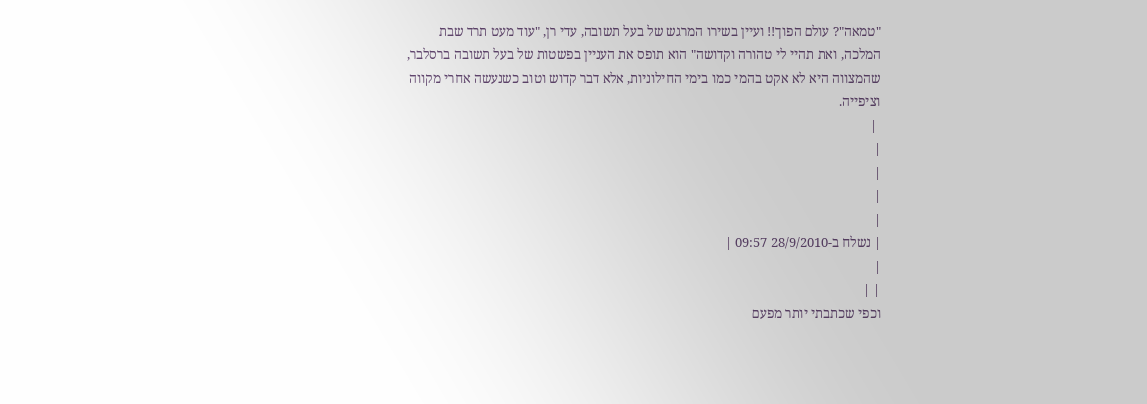"טמאה"? עולם הפוך!! ועיין בשירו המרגש של בעל תשובה, עדי רן, "עוד מעט תרד שבת המלכה, ואת תהיי לי טהורה וקדושה" הוא תופס את העניין בפשטות של בעל תשובה ברסלבר, שהמצווה היא לא אקט בהמי כמו בימי החילוניות, אלא דבר קדוש וטוב כשנעשה אחרי מקווה וציפייה.
 |
|
|
|
|
| נשלח ב-28/9/2010 09:57 |
|
| |
וכפי שכתבתי יותר מפעם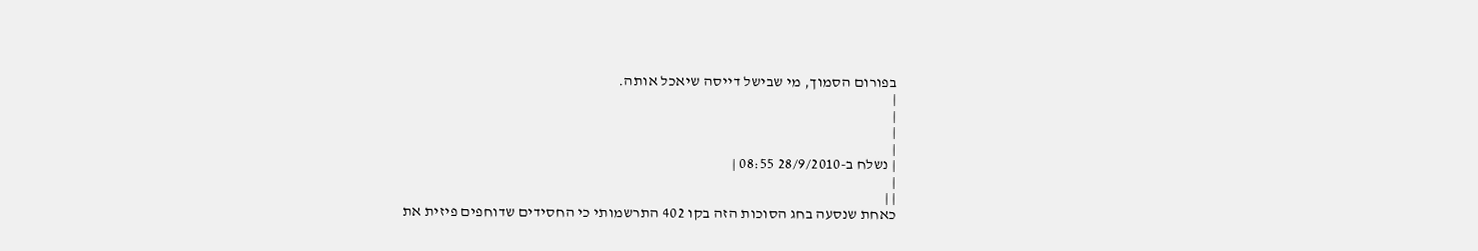בפורום הסמוך, מי שבישל דייסה שיאכל אותה.
|
|
|
|
| נשלח ב-28/9/2010 08:55 |
|
| |
כאחת שנסעה בחג הסוכות הזה בקו 402 התרשמותי כי החסידים שדוחפים פיזית את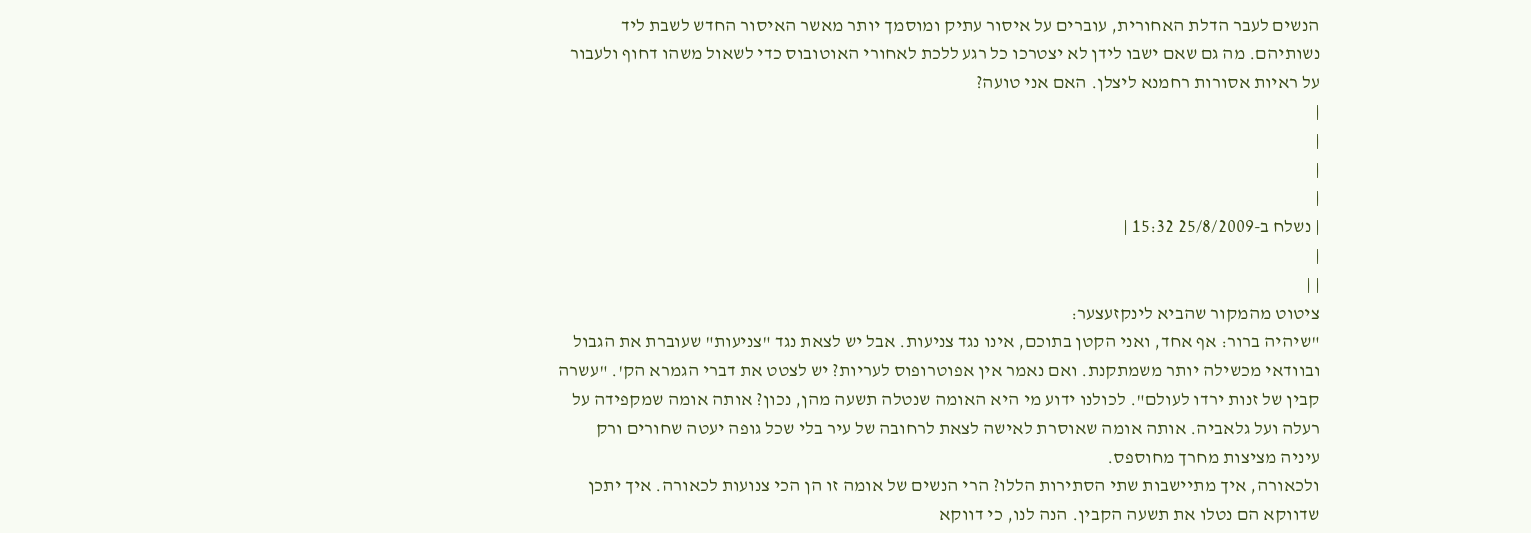הנשים לעבר הדלת האחורית, עוברים על איסור עתיק ומוסמך יותר מאשר האיסור החדש לשבת ליד נשותיהם. מה גם שאם ישבו לידן לא יצטרכו כל רגע ללכת לאחורי האוטובוס כדי לשאול משהו דחוף ולעבור על ראיות אסורות רחמנא ליצלן. האם אני טועה?
|
|
|
|
| נשלח ב-25/8/2009 15:32 |
|
| |
ציטוט מהמקור שהביא לינקזעצער:
"שיהיה ברור: אף אחד, ואני הקטן בתוכם, אינו נגד צניעות. אבל יש לצאת נגד "צניעות" שעוברת את הגבול ובוודאי מכשילה יותר משמתקנת. ואם נאמר אין אפוטרופוס לעריות? יש לצטט את דברי הגמרא הק'. "עשרה קבין של זנות ירדו לעולם". לכולנו ידוע מי היא האומה שנטלה תשעה מהן, נכון? אותה אומה שמקפידה על רעלה ועל גלאביה. אותה אומה שאוסרת לאישה לצאת לרחובה של עיר בלי שכל גופה יעטה שחורים ורק עיניה מציצות מחרך מחוספס.
ולכאורה, איך מתיישבות שתי הסתירות הללו? הרי הנשים של אומה זו הן הכי צנועות לכאורה. איך יתכן שדווקא הם נטלו את תשעה הקבין. הנה לנו, כי דווקא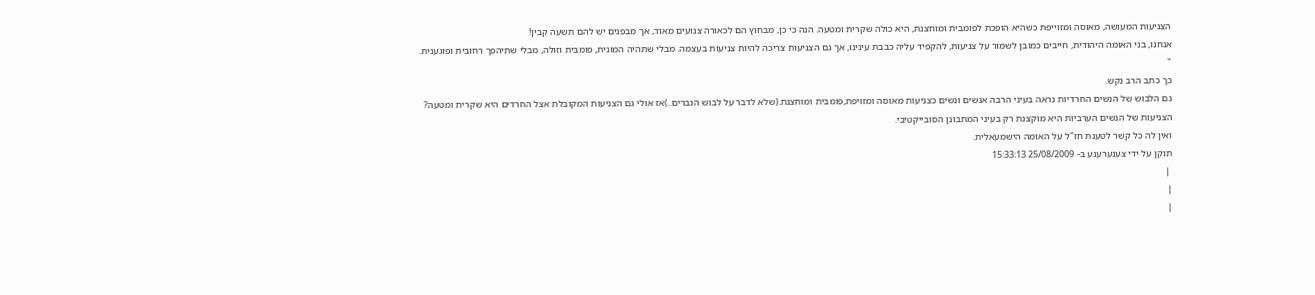הצניעות המעושה, מאוסה ומזוייפת כשהיא הופכת לפומבית ומוחצנת, היא כולה שקרית ומטעה. הנה כי כן, מבחוץ הם לכאורה צנועים מאוד, אך מבפנים יש להם תשעה קבין!
אנחנו, בני האומה היהודית, חייבים כמובן לשמור על צניעות, להקפיד עליה כבבת עינינו, אך גם הצניעות צריכה להיות צניעות בעצמה. מבלי שתהיה המונית, פומבית וזולה, מבלי שתיהפך רחובית ופוגענית. "
כך כתב הרב נקש.
גם הלבוש של הנשים החרדיות נראה בעיני הרבה אנשים ונשים כצניעות מאוסה ומזויפת,פומבית ומוחצנת.(שלא לדבר על לבוש הגברים..)אז אולי גם הצניעות המקובלת אצל החרדים היא שקרית ומטעה?
הצניעות של הנשים הערביות היא מוקצנת רק בעיני המתבונן הסובייקטיבי.
ואין לה כל קשר לטענת חז"ל על האומה הישמעאלית.
תוקן על ידי צענערענע ב- 25/08/2009 15:33:13
 |
|
|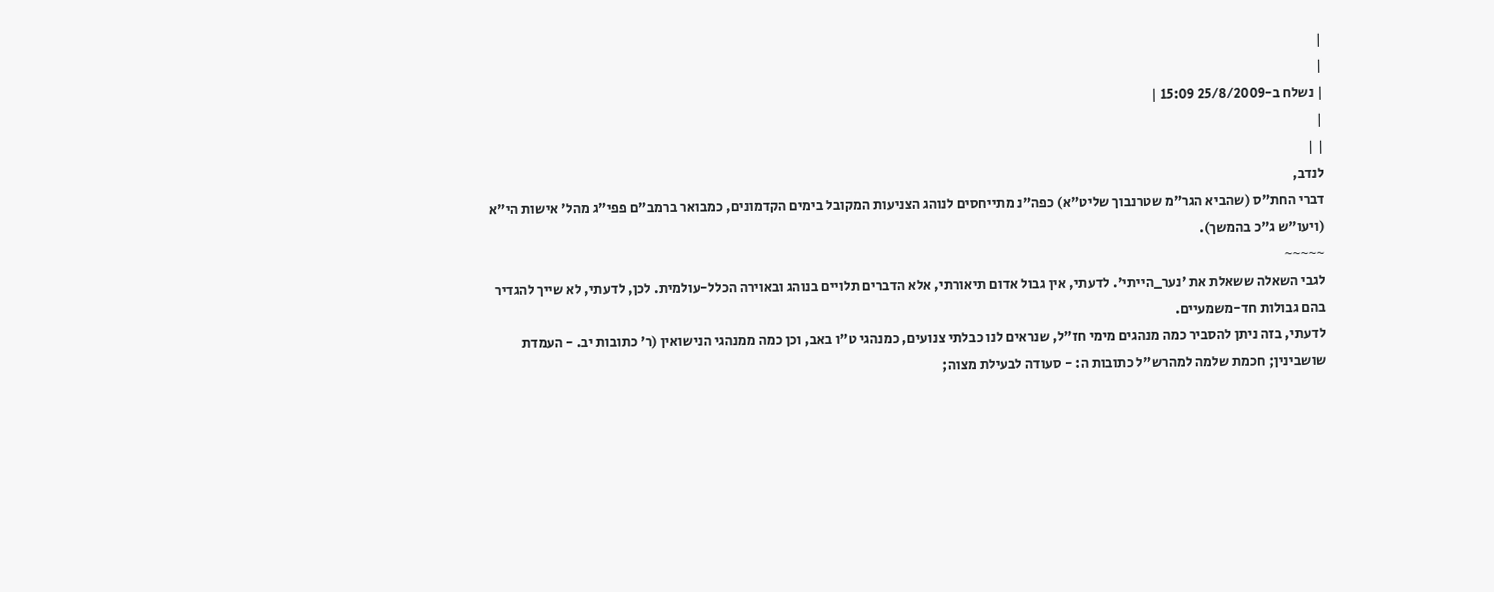|
|
| נשלח ב-25/8/2009 15:09 |
|
| |
לנדב,
דברי החת"ס (שהביא הגר"מ שטרנבוך שליט"א) כפה"נ מתייחסים לנוהג הצניעות המקובל בימים הקדמונים, כמבואר ברמב"ם פפי"ג מהל' אישות הי"א (ויעו"ש ג"כ בהמשך).
~~~~~
לגבי השאלה ששאלת את 'נער_הייתי'. לדעתי, אין גבול אדום תיאורתי, אלא הדברים תלויים בנוהג ובאוירה הכלל-עולמית. לכן, לדעתי, לא שייך להגדיר בהם גבולות חד-משמעיים.
לדעתי, בזה ניתן להסביר כמה מנהגים מימי חז"ל, שנראים לנו כבלתי צנועים, כמנהגי ט"ו באב, וכן כמה ממנהגי הנישואין (ר' כתובות יב. - העמדת שושבינין; חכמת שלמה למהרש"ל כתובות ה: - סעודה לבעילת מצוה;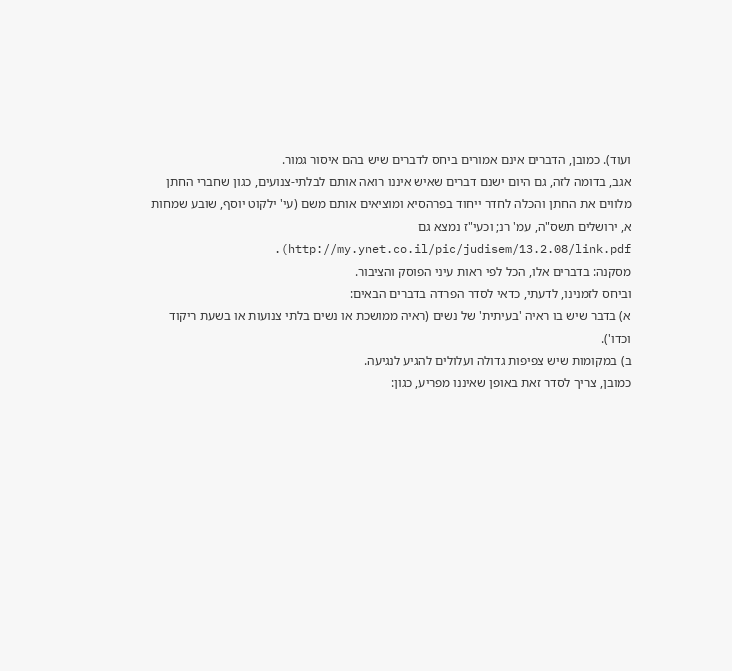ועוד). כמובן, הדברים אינם אמורים ביחס לדברים שיש בהם איסור גמור.
אגב, בדומה לזה, גם היום ישנם דברים שאיש איננו רואה אותם לבלתי-צנועים, כגון שחברי החתן מלווים את החתן והכלה לחדר ייחוד בפרהסיא ומוציאים אותם משם (עי' ילקוט יוסף, שובע שמחות א, ירושלים תשס"ה, עמ' רנ; וכעי"ז נמצא גם http://my.ynet.co.il/pic/judisem/13.2.08/link.pdf).
מסקנה: בדברים אלו, הכל לפי ראות עיני הפוסק והציבור.
וביחס לזמנינו, לדעתי, כדאי לסדר הפרדה בדברים הבאים:
א) בדבר שיש בו ראיה 'בעיתית' של נשים (ראיה ממושכת או נשים בלתי צנועות או בשעת ריקוד וכדו').
ב) במקומות שיש צפיפות גדולה ועלולים להגיע לנגיעה.
כמובן, צריך לסדר זאת באופן שאיננו מפריע, כגון: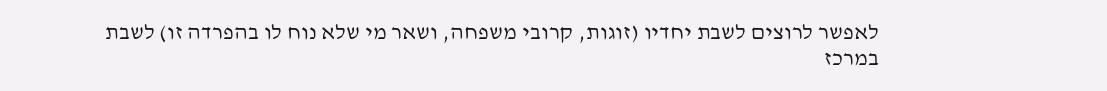לאפשר לרוצים לשבת יחדיו (זוגות, קרובי משפחה, ושאר מי שלא נוח לו בהפרדה זו) לשבת במרכז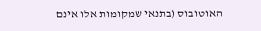האוטובוס (בתנאי שמקומות אלו אינם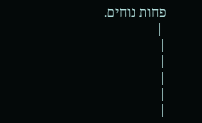פחות נוחים.
 |
|
|
|
|
|